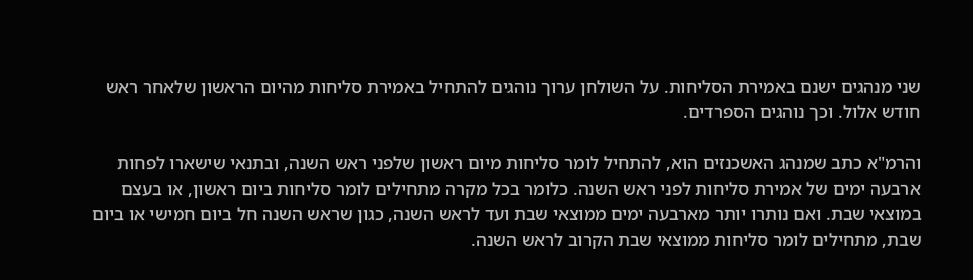שני מנהגים ישנם באמירת הסליחות. על השולחן ערוך נוהגים להתחיל באמירת סליחות מהיום הראשון שלאחר ראש חודש אלול. וכך נוהגים הספרדים.

והרמ"א כתב שמנהג האשכנזים הוא, להתחיל לומר סליחות מיום ראשון שלפני ראש השנה, ובתנאי שישארו לפחות ארבעה ימים של אמירת סליחות לפני ראש השנה. כלומר בכל מקרה מתחילים לומר סליחות ביום ראשון, או בעצם במוצאי שבת. ואם נותרו יותר מארבעה ימים ממוצאי שבת ועד לראש השנה, כגון שראש השנה חל ביום חמישי או ביום שבת, מתחילים לומר סליחות ממוצאי שבת הקרוב לראש השנה.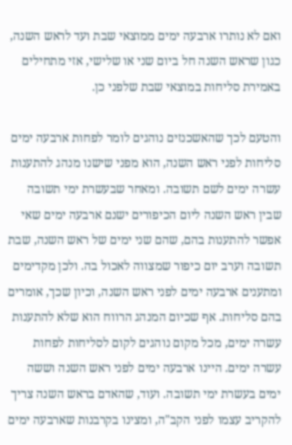ואם לא נותרו ארבעה ימים ממוצאי שבת ועד לראש השנה, כגון שראש השנה חל ביום שני או שלישי, אזי מתחילים באמירת סליחות במוצאי שבת שלפני כן.

והטעם לכך שהאשכנזים נוהגים לומר לפחות ארבעה ימים סליחות לפני ראש השנה, הוא מפני שישנו מנהג להתענות עשרה ימים לשם תשובה. ומאחר שבעשרת ימי תשובה שבין ראש השנה ליום הכיפורים ישנם ארבעה ימים שאי אפשר להתענות בהם, שהם שני ימים של ראש השנה, שבת תשובה וערב יום כיפור שמצווה לאכול בה. ולכן מקדימים ומתענים ארבעה ימים לפני ראש השנה, וכיון שכך, אומרים בהם סליחות. אף שכיום המנהג הרווח הוא שלא להתענות עשרה ימים, מכל מקום נוהגים לקום לסליחות לפחות עשרה ימים. היינו ארבעה ימים לפני ראש השנה וששה ימים בעשרת ימי תשובה. ועוד, שהאדם בראש השנה צריך להקריב עצמו לפני הקב"ה, ומצינו בקרבנות שארבעה ימים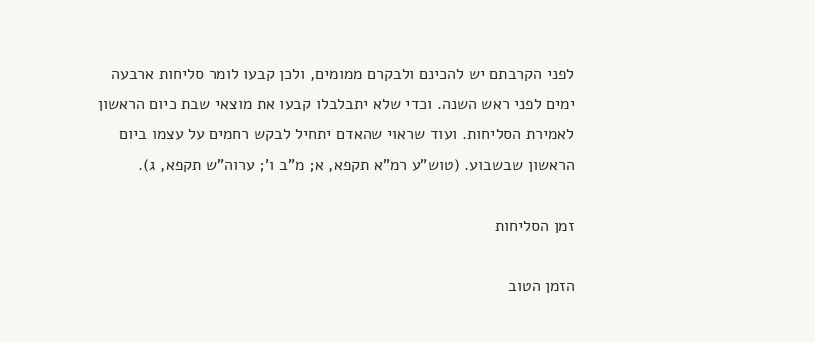לפני הקרבתם יש להכינם ולבקרם ממומים, ולכן קבעו לומר סליחות ארבעה ימים לפני ראש השנה. וכדי שלא יתבלבלו קבעו את מוצאי שבת כיום הראשון לאמירת הסליחות. ועוד שראוי שהאדם יתחיל לבקש רחמים על עצמו ביום הראשון שבשבוע. (טוש"ע רמ"א תקפא, א; מ"ב ו'; ערוה"ש תקפא, ג).

זמן הסליחות

הזמן הטוב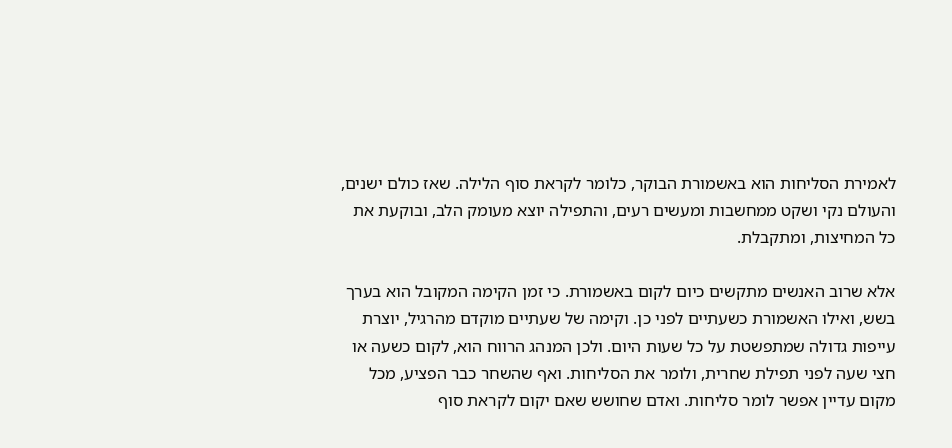לאמירת הסליחות הוא באשמורת הבוקר, כלומר לקראת סוף הלילה. שאז כולם ישנים, והעולם נקי ושקט ממחשבות ומעשים רעים, והתפילה יוצא מעומק הלב, ובוקעת את כל המחיצות, ומתקבלת.

אלא שרוב האנשים מתקשים כיום לקום באשמורת. כי זמן הקימה המקובל הוא בערך בשש, ואילו האשמורת כשעתיים לפני כן. וקימה של שעתיים מוקדם מהרגיל, יוצרת עייפות גדולה שמתפשטת על כל שעות היום. ולכן המנהג הרווח הוא, לקום כשעה או חצי שעה לפני תפילת שחרית, ולומר את הסליחות. ואף שהשחר כבר הפציע, מכל מקום עדיין אפשר לומר סליחות. ואדם שחושש שאם יקום לקראת סוף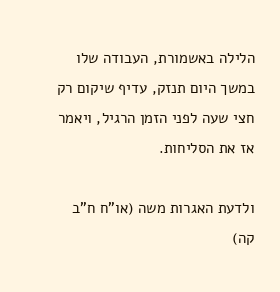הלילה באשמורת, העבודה שלו במשך היום תנזק, עדיף שיקום רק חצי שעה לפני הזמן הרגיל, ויאמר אז את הסליחות.

ולדעת האגרות משה (או"ח ח"ב קה)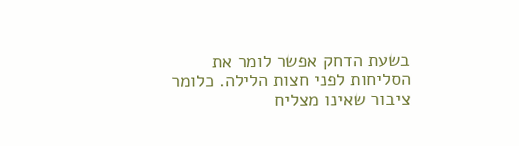בשעת הדחק אפשר לומר את הסליחות לפני חצות הלילה. כלומר ציבור שאינו מצליח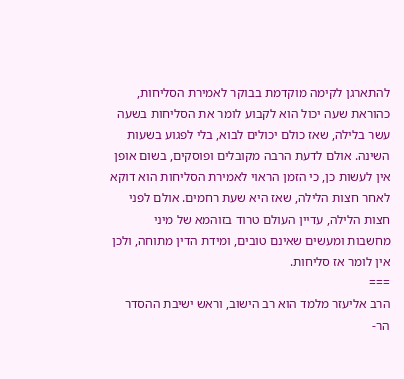להתארגן לקימה מוקדמת בבוקר לאמירת הסליחות, כהוראת שעה יכול הוא לקבוע לומר את הסליחות בשעה עשר בלילה, שאז כולם יכולים לבוא, בלי לפגוע בשעות השינה. אולם לדעת הרבה מקובלים ופוסקים, בשום אופן אין לעשות כן, כי הזמן הראוי לאמירת הסליחות הוא דוקא לאחר חצות הלילה, שאז היא שעת רחמים. אולם לפני חצות הלילה, עדיין העולם טרוד בזוהמא של מיני מחשבות ומעשים שאינם טובים, ומידת הדין מתוחה, ולכן אין לומר אז סליחות.
===
הרב אליעזר מלמד הוא רב הישוב, וראש ישיבת ההסדר הר-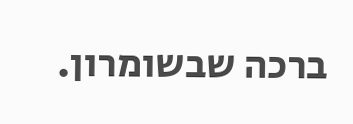ברכה שבשומרון.